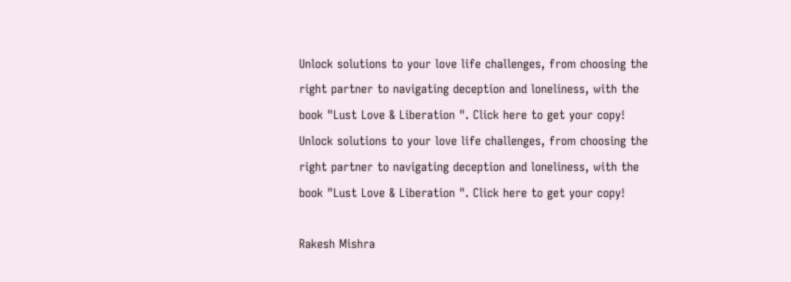Unlock solutions to your love life challenges, from choosing the right partner to navigating deception and loneliness, with the book "Lust Love & Liberation ". Click here to get your copy!
Unlock solutions to your love life challenges, from choosing the right partner to navigating deception and loneliness, with the book "Lust Love & Liberation ". Click here to get your copy!

Rakesh Mishra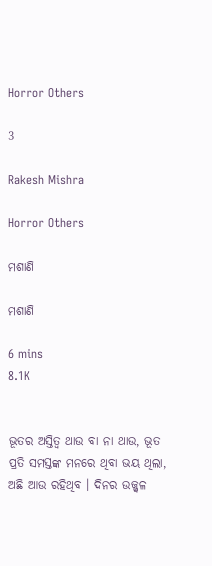Horror Others

3

Rakesh Mishra

Horror Others

ମଶାଣି

ମଶାଣି

6 mins
8.1K


ଭୂତର ଅସ୍ତିତ୍ଵ ଥାଉ ବା ନା ଥାଉ, ଭୂତ ପ୍ରତି ସମସ୍ତଙ୍କ ମନରେ ଥିବା ଭୟ ଥିଲା, ଅଛି ଆଉ ରହିଥିବ । ଦିନର ଉଜ୍ଜ୍ୱଳ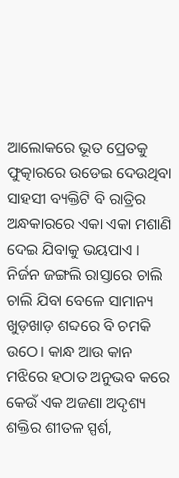ଆଲୋକରେ ଭୂତ ପ୍ରେତକୁ ଫୁତ୍କାରରେ ଉଡେଇ ଦେଉଥିବା ସାହସୀ ବ୍ୟକ୍ତିଟି ବି ରାତ୍ରିର ଅନ୍ଧକାରରେ ଏକା ଏକା ମଶାଣି ଦେଇ ଯିବାକୁ ଭୟପାଏ । ନିର୍ଜନ ଜଙ୍ଗଲି ରାସ୍ତାରେ ଚାଲି ଚାଲି ଯିବା ବେଳେ ସାମାନ୍ୟ ଖୁଡ଼ଖାଡ଼ ଶବ୍ଦରେ ବି ଚମକି ଉଠେ। କାନ୍ଧ ଆଉ କାନ ମଝିରେ ହଠାତ ଅନୁଭବ କରେ କେଉଁ ଏକ ଅଜଣା ଅଦୃଶ୍ୟ ଶକ୍ତିର ଶୀତଳ ସ୍ପର୍ଶ,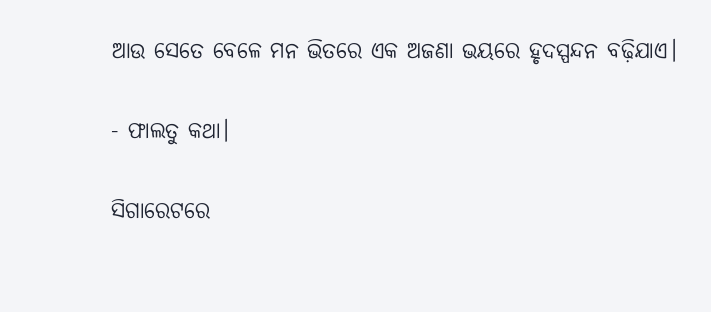ଆଉ ସେତେ ବେଳେ ମନ ଭିତରେ ଏକ ଅଜଣା ଭୟରେ ହୃଦସ୍ପନ୍ଦନ ବଢ଼ିଯାଏ।

- ଫାଲତୁ କଥା।

ସିଗାରେଟରେ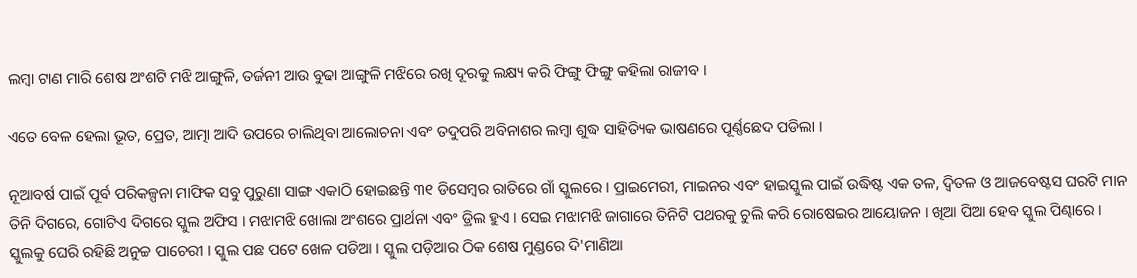ଲମ୍ବା ଟାଣ ମାରି ଶେଷ ଅଂଶଟି ମଝି ଆଙ୍ଗୁଳି, ତର୍ଜନୀ ଆଉ ବୁଢା ଆଙ୍ଗୁଳି ମଝିରେ ରଖି ଦୂରକୁ ଲକ୍ଷ୍ୟ କରି ଫିଙ୍ଗୁ ଫିଙ୍ଗୁ କହିଲା ରାଜୀବ ।

ଏତେ ବେଳ ହେଲା ଭୂତ, ପ୍ରେତ, ଆତ୍ମା ଆଦି ଉପରେ ଚାଲିଥିବା ଆଲୋଚନା ଏବଂ ତଦୁପରି ଅବିନାଶର ଲମ୍ବା ଶୁଦ୍ଧ ସାହିତ୍ୟିକ ଭାଷଣରେ ପୂର୍ଣ୍ଣଛେଦ ପଡିଲା ।

ନୂଆବର୍ଷ ପାଇଁ ପୂର୍ବ ପରିକଳ୍ପନା ମାଫିକ ସବୁ ପୁରୁଣା ସାଙ୍ଗ ଏକାଠି ହୋଇଛନ୍ତି ୩୧ ଡିସେମ୍ବର ରାତିରେ ଗାଁ ସ୍କୁଲରେ । ପ୍ରାଇମେରୀ, ମାଇନର ଏବଂ ହାଇସ୍କୁଲ ପାଇଁ ଉଦ୍ଧିଷ୍ଟ ଏକ ତଳ, ଦ୍ୱିତଳ ଓ ଆଜବେଷ୍ଟସ ଘରଟି ମାନ ତିନି ଦିଗରେ, ଗୋଟିଏ ଦିଗରେ ସ୍କୁଲ ଅଫିସ । ମଝାମଝି ଖୋଲା ଅଂଶରେ ପ୍ରାର୍ଥନା ଏବଂ ଡ୍ରିଲ ହୁଏ । ସେଇ ମଝାମଝି ଜାଗାରେ ତିନିଟି ପଥରକୁ ଚୁଲି କରି ରୋଷେଇର ଆୟୋଜନ । ଖିଆ ପିଆ ହେବ ସ୍କୁଲ ପିଣ୍ଢାରେ । ସ୍କୁଲକୁ ଘେରି ରହିଛି ଅନୁଚ୍ଚ ପାଚେରୀ । ସ୍କୁଲ ପଛ ପଟେ ଖେଳ ପଡିଆ । ସ୍କୁଲ ପଡ଼ିଆର ଠିକ ଶେଷ ମୁଣ୍ଡରେ ଦି'ମାଣିଆ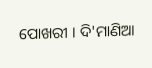ପୋଖରୀ । ଦି'ମାଣିଆ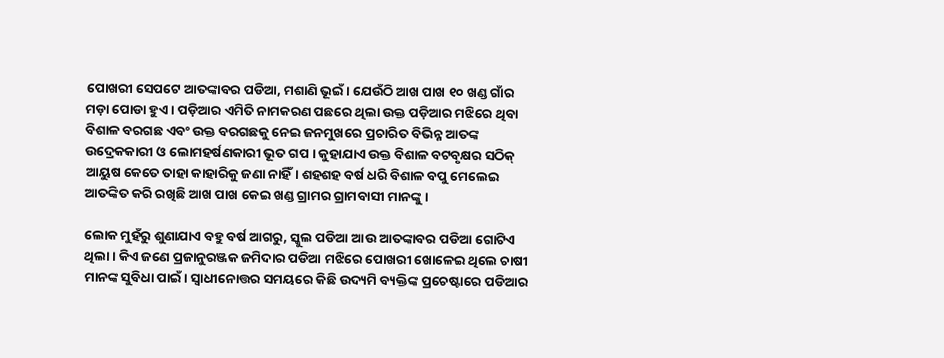ପୋଖରୀ ସେପଟେ ଆତଙ୍କାବର ପଡିଆ, ମଶାଣି ଭୂଇଁ । ଯେଉଁଠି ଆଖ ପାଖ ୧୦ ଖଣ୍ଡ ଗାଁର ମଡ଼ା ପୋଡା ହୁଏ । ପଡ଼ିଆର ଏମିତି ନାମକରଣ ପଛରେ ଥିଲା ଉକ୍ତ ପଡ଼ିଆର ମଝିରେ ଥିବା ବିଶାଳ ବରଗଛ ଏବଂ ଉକ୍ତ ବରଗଛକୁ ନେଇ ଜନମୁଖରେ ପ୍ରଚାରିତ ବିଭିନ୍ନ ଆତଙ୍କ ଉଦ୍ରେକକାରୀ ଓ ଲୋମହର୍ଷଣକାରୀ ଭୂତ ଗପ । କୁହାଯାଏ ଉକ୍ତ ବିଶାଳ ବଟବୃକ୍ଷର ସଠିକ୍ ଆୟୁଷ କେତେ ତାହା କାହାରିକୁ ଜଣା ନାହିଁ। ଶହଶହ ବର୍ଷ ଧରି ବିଶାଳ ବପୁ ମେଲେଇ ଆତଙ୍କିତ କରି ରଖିଛି ଆଖ ପାଖ କେଇ ଖଣ୍ଡ ଗ୍ରାମର ଗ୍ରାମବାସୀ ମାନଙ୍କୁ ।

ଲୋକ ମୁହଁରୁ ଶୁଣାଯାଏ ବହୁ ବର୍ଷ ଆଗରୁ, ସ୍କୁଲ ପଡିଆ ଆଉ ଆତଙ୍କାବର ପଡିଆ ଗୋଟିଏ ଥିଲା । କିଏ ଜଣେ ପ୍ରଜାନୁରଞ୍ଜକ ଜମିଦାର ପଡିଆ ମଝିରେ ପୋଖରୀ ଖୋଳେଇ ଥିଲେ ଚାଷୀ ମାନଙ୍କ ସୁବିଧା ପାଇଁ। ସ୍ଵାଧୀନୋତ୍ତର ସମୟରେ କିଛି ଉଦ୍ୟମି ବ୍ୟକ୍ତିଙ୍କ ପ୍ରଚେଷ୍ଟାରେ ପଡିଆର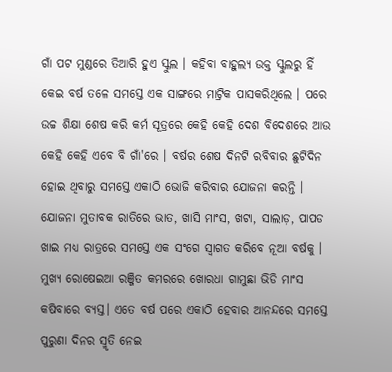ଗାଁ ପଟ ମୁଣ୍ଡରେ ତିଆରି ହୁଏ ସ୍କୁଲ । କହିବା ବାହୁଲ୍ୟ ଉକ୍ତ ସ୍କୁଲରୁ ହିଁ କେଇ ବର୍ଷ ତଳେ ସମସ୍ତେ ଏକ ସାଙ୍ଗରେ ମାଟ୍ରିକ ପାସକରିଥିଲେ । ପରେ ଉଚ୍ଚ ଶିକ୍ଷା ଶେଷ କରି କର୍ମ ସୂତ୍ରରେ କେହି କେହି ଦେଶ ବିଦେଶରେ ଆଉ କେହି କେହି ଏବେ ବି ଗାଁ'ରେ । ବର୍ଷର ଶେଷ ଦିନଟି ରବିବାର ଛୁଟିଦିନ ହୋଇ ଥିବାରୁ ସମସ୍ତେ ଏକାଠି ଭୋଜି କରିବାର ଯୋଜନା କରନ୍ତି । ଯୋଜନା ମୁତାବକ ରାତିରେ ଭାତ, ଖାସି ମାଂସ, ଖଟା, ସାଲାଡ଼, ପାପଡ ଖାଇ ମଧ୍ୟ ରାତ୍ରରେ ସମସ୍ତେ ଏକ ସଂଗେ ସ୍ୱାଗତ କରିବେ ନୂଆ ବର୍ଷକୁ । ମୁଖ୍ୟ ରୋଷେଇଆ ରଞ୍ଜିତ କମରରେ ଖୋରଧା ଗାମୁଛା ଭିଡି ମାଂସ କଷିବାରେ ବ୍ୟସ୍ତ। ଏତେ ବର୍ଷ ପରେ ଏକାଠି ହେବାର ଆନନ୍ଦରେ ସମସ୍ତେ ପୁରୁଣା ଦିନର ସ୍ମୃତି ନେଇ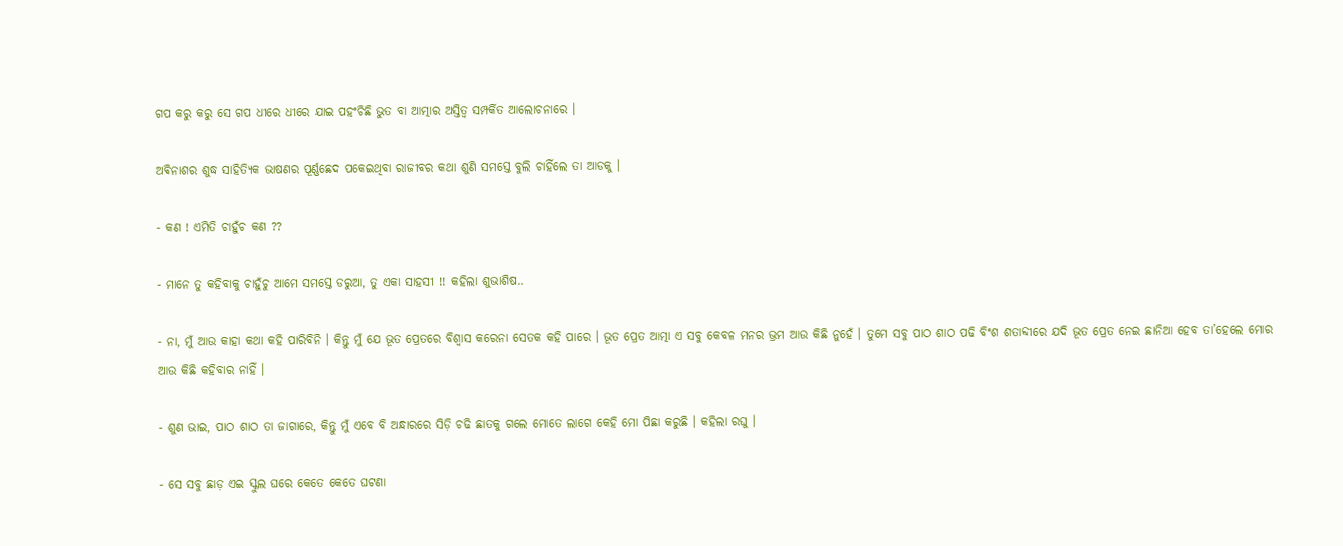ଗପ କରୁ କରୁ ସେ ଗପ ଧୀରେ ଧୀରେ ଯାଇ ପହଂଚିଛି ଭୁତ ବା ଆତ୍ମାର ଅସ୍ତିତ୍ଵ ସମ୍ପର୍କିତ ଆଲୋଚନାରେ ।

ଅଵିନାଶର ଶୁଦ୍ଧ ସାହିତ୍ୟିକ ଭାଷଣର ପୂର୍ଣ୍ଣଛେଦ ପକେଇଥିବା ରାଜୀବର କଥା ଶୁଣି ସମସ୍ତେ ବୁଲି ଚାହିଁଲେ ତା ଆଡକୁ ।

- କଣ ! ଏମିତି ଚାହୁଁଚ କଣ ??

- ମାନେ ତୁ କହିବାକୁ ଚାହୁଁଚୁ ଆମେ ସମସ୍ତେ ଡରୁଆ, ତୁ ଏକା ସାହସୀ !! କହିଲା ଶୁଭାଶିଷ..

- ନା, ମୁଁ ଆଉ କାହା କଥା କହି ପାରିବିନି । କିନ୍ତୁ ମୁଁ ଯେ ଭୂତ ପ୍ରେତରେ ବିଶ୍ୱାସ କରେନା ସେତକ କହି ପାରେ । ଭୂତ ପ୍ରେତ ଆତ୍ମା ଏ ସବୁ କେବଳ ମନର ଭ୍ରମ ଆଉ କିଛି ନୁହେଁ । ତୁମେ ସବୁ ପାଠ ଶାଠ ପଢି ବିଂଶ ଶତାବ୍ଦୀରେ ଯଦି ଭୂତ ପ୍ରେତ ନେଇ ଛାନିଆ ହେବ ତା’ହେଲେ ମୋର ଆଉ କିଛି କହିବାର ନାହିଁ ।

- ଶୁଣ ଭାଇ, ପାଠ ଶାଠ ତା ଜାଗାରେ, କିନ୍ତୁ ମୁଁ ଏବେ ବି ଅନ୍ଧାରରେ ସିଡ଼ି ଚଢି ଛାତକୁ ଗଲେ ମୋତେ ଲାଗେ କେହି ମୋ ପିଛା କରୁଛି । କହିଲା ରଘୁ ।

- ସେ ସବୁ ଛାଡ଼ ଏଇ ସ୍କୁଲ ଘରେ କେତେ କେତେ ଘଟଣା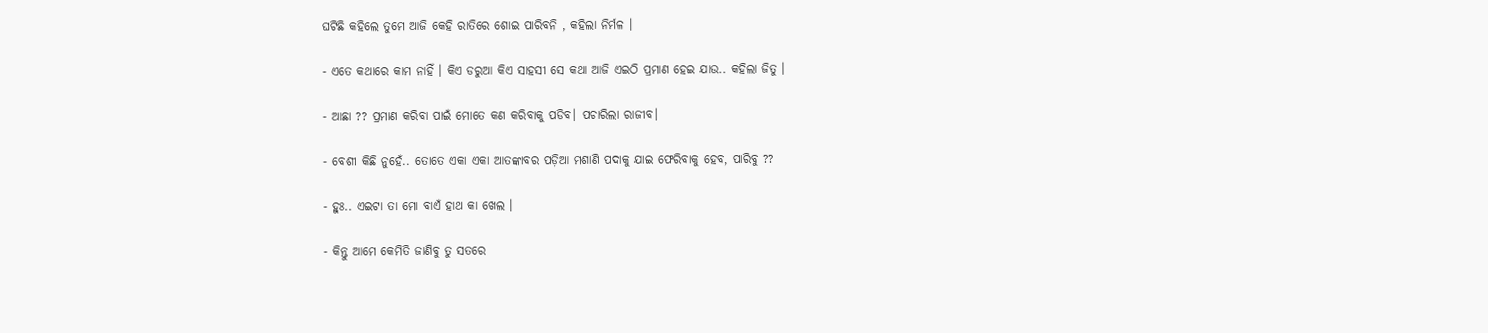ଘଟିଛି କହିଲେ ତୁମେ ଆଜି କେହି ରାତିରେ ଶୋଇ ପାରିବନି , କହିଲା ନିର୍ମଳ ।

- ଏତେ କଥାରେ କାମ ନାହିଁ । କିଏ ଡରୁଆ କିଏ ସାହସୀ ସେ କଥା ଆଜି ଏଇଠି ପ୍ରମାଣ ହେଇ ଯାଉ.. କହିଲା ଜିତୁ ।

- ଆଛା ?? ପ୍ରମାଣ କରିବା ପାଇଁ ମୋତେ କଣ କରିବାକୁ ପଡିବ। ପଚାରିଲା ରାଜୀବ।

- ବେଶୀ କିଛି ନୁହେଁ.. ତୋତେ ଏକା ଏକା ଆତଙ୍କାବର ପଡ଼ିଆ ମଶାଣି ପଦାକୁ ଯାଇ ଫେରିବାକୁ ହେବ, ପାରିବୁ ??

- ହୁଃ.. ଏଇଟା ତା ମୋ ବାଏଁ ହାଥ କା ଖେଲ ।

- କିନ୍ତୁ ଆମେ କେମିତି ଜାଣିବୁ ତୁ ସତରେ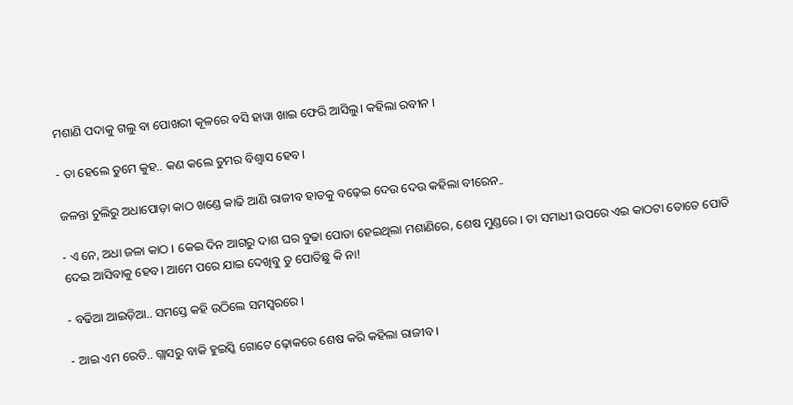ମଶାଣି ପଦାକୁ ଗଲୁ ବା ପୋଖରୀ କୂଳରେ ବସି ହାୱା ଖାଇ ଫେରି ଆସିଲୁ। କହିଲା ରବୀନ ।

- ତା ହେଲେ ତୁମେ କୁହ.. କଣ କଲେ ତୁମର ବିଶ୍ୱାସ ହେବ।

ଜଳନ୍ତା ଚୁଲିରୁ ଅଧାପୋଡ଼ା କାଠ ଖଣ୍ଡେ କାଢି ଆଣି ରାଜୀବ ହାତକୁ ବଢ଼େଇ ଦେଉ ଦେଉ କହିଲା ବୀରେନ..

- ଏ ନେ, ଅଧା ଜଳା କାଠ । କେଇ ଦିନ ଆଗରୁ ଦାଶ ଘର ବୁଢା ପୋଡା ହେଇଥିଲା ମଶାଣିରେ, ଶେଷ ମୁଣ୍ଡରେ । ତା ସମାଧୀ ଉପରେ ଏଇ କାଠଟା ତୋତେ ପୋତି ଦେଇ ଆସିବାକୁ ହେବ। ଆମେ ପରେ ଯାଇ ଦେଖିବୁ ତୁ ପୋତିଛୁ କି ନା!

- ବଢିଆ ଆଇଡ଼ିଆ.. ସମସ୍ତେ କହି ଉଠିଲେ ସମସ୍ଵରରେ ।

- ଆଇ ଏମ ରେଡି.. ଗ୍ଲାସରୁ ବାକି ହୁଇସ୍କି ଗୋଟେ ଢ଼ୋକରେ ଶେଷ କରି କହିଲା ରାଜୀବ ।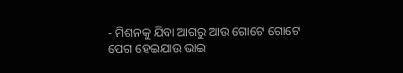- ମିଶନକୁ ଯିବା ଆଗରୁ ଆଉ ଗୋଟେ ଗୋଟେ ପେଗ ହେଇଯାଉ ଭାଇ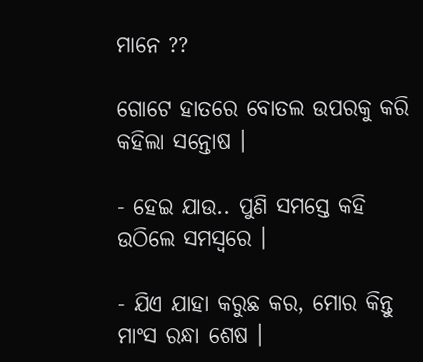ମାନେ ??

ଗୋଟେ ହାତରେ ବୋତଲ ଉପରକୁ କରି କହିଲା ସନ୍ତୋଷ ।

- ହେଇ ଯାଉ.. ପୁଣି ସମସ୍ତେ କହି ଉଠିଲେ ସମସ୍ଵରେ ।

- ଯିଏ ଯାହା କରୁଛ କର, ମୋର କିନ୍ତୁ ମାଂସ ରନ୍ଧା ଶେଷ ।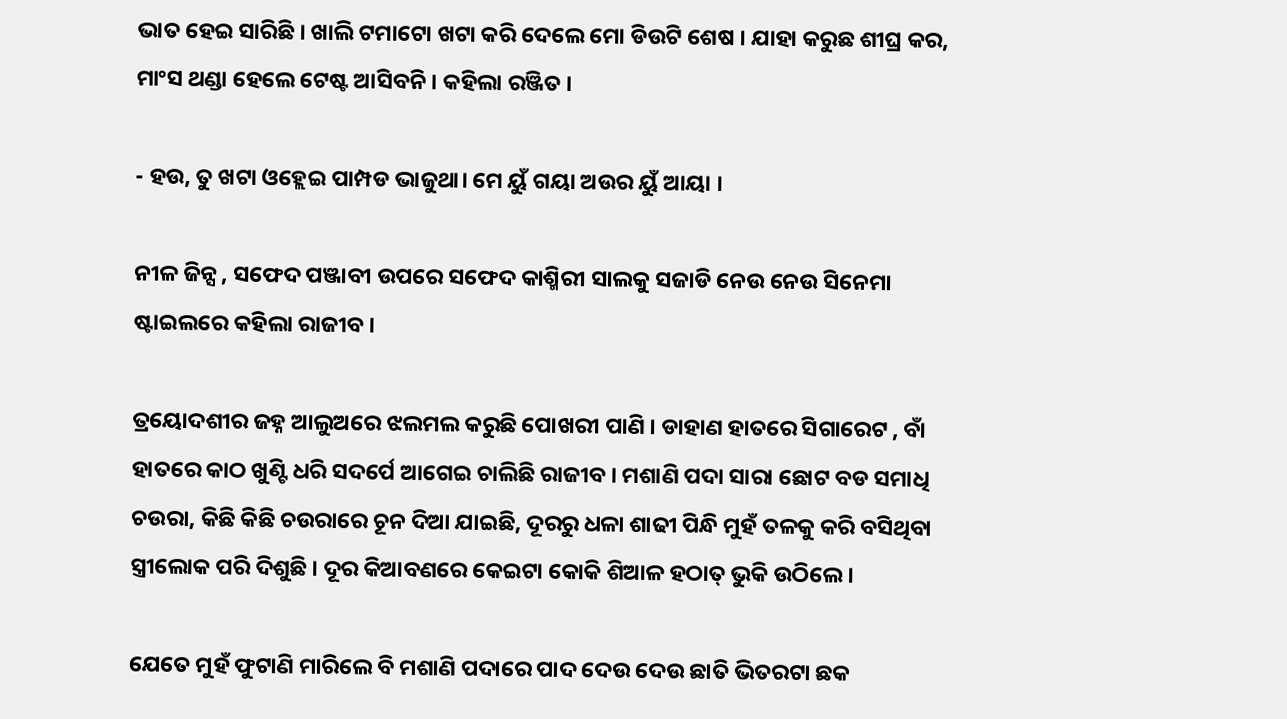ଭାତ ହେଇ ସାରିଛି । ଖାଲି ଟମାଟୋ ଖଟା କରି ଦେଲେ ମୋ ଡିଉଟି ଶେଷ । ଯାହା କରୁଛ ଶୀଘ୍ର କର, ମାଂସ ଥଣ୍ଡା ହେଲେ ଟେଷ୍ଟ ଆସିବନି । କହିଲା ରଞ୍ଜିତ ।

- ହଉ, ତୁ ଖଟା ଓହ୍ଲେଇ ପାମ୍ପଡ ଭାଜୁଥା। ମେ ୟୁଁ ଗୟା ଅଉର ୟୁଁ ଆୟା ।

ନୀଳ ଜିନ୍ସ , ସଫେଦ ପଞ୍ଜାବୀ ଉପରେ ସଫେଦ କାଶ୍ମିରୀ ସାଲକୁ ସଜାଡି ନେଉ ନେଉ ସିନେମା ଷ୍ଟାଇଲରେ କହିଲା ରାଜୀବ ।

ତ୍ରୟୋଦଶୀର ଜହ୍ନ ଆଲୁଅରେ ଝଲମଲ କରୁଛି ପୋଖରୀ ପାଣି । ଡାହାଣ ହାତରେ ସିଗାରେଟ , ବାଁ ହାତରେ କାଠ ଖୁଣ୍ଟି ଧରି ସଦର୍ପେ ଆଗେଇ ଚାଲିଛି ରାଜୀବ । ମଶାଣି ପଦା ସାରା ଛୋଟ ବଡ ସମାଧି ଚଉରା, କିଛି କିଛି ଚଉରାରେ ଚୂନ ଦିଆ ଯାଇଛି, ଦୂରରୁ ଧଳା ଶାଢୀ ପିନ୍ଧି ମୁହଁ ତଳକୁ କରି ବସିଥିବା ସ୍ତ୍ରୀଲୋକ ପରି ଦିଶୁଛି । ଦୂର କିଆବଣରେ କେଇଟା କୋକି ଶିଆଳ ହଠାତ୍ ଭୁକି ଉଠିଲେ ।

ଯେତେ ମୁହଁ ଫୁଟାଣି ମାରିଲେ ବି ମଶାଣି ପଦାରେ ପାଦ ଦେଉ ଦେଉ ଛାତି ଭିତରଟା ଛକ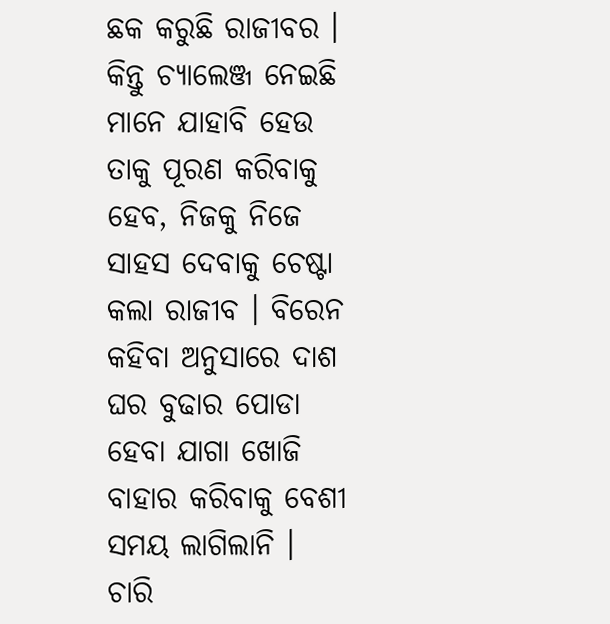ଛକ କରୁଛି ରାଜୀବର । କିନ୍ତୁ ଚ୍ୟାଲେଞ୍ଜ ନେଇଛି ମାନେ ଯାହାବି ହେଉ ତାକୁ ପୂରଣ କରିବାକୁ ହେବ, ନିଜକୁ ନିଜେ ସାହସ ଦେବାକୁ ଚେଷ୍ଟା କଲା ରାଜୀବ । ବିରେନ କହିବା ଅନୁସାରେ ଦାଶ ଘର ବୁଢାର ପୋଡା ହେବା ଯାଗା ଖୋଜି ବାହାର କରିବାକୁ ବେଶୀ ସମୟ ଲାଗିଲାନି । ଚାରି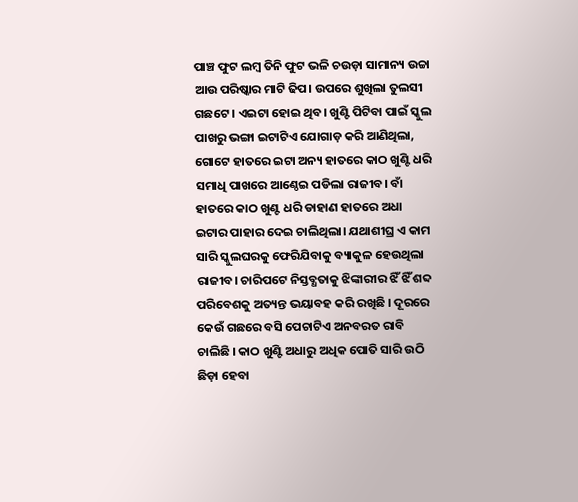ପାଞ୍ଚ ଫୁଟ ଲମ୍ବ ତିନି ଫୁଟ ଭଳି ଚଉଡ଼ା ସାମାନ୍ୟ ଉଚ୍ଚା ଆଉ ପରିଷ୍କାର ମାଟି ଢିପ। ଉପରେ ଶୁଖିଲା ତୁଲସୀ ଗଛଟେ । ଏଇଟା ହୋଇ ଥିବ। ଖୁଣ୍ଟି ପିଟିବା ପାଇଁ ସ୍କୁଲ ପାଖରୁ ଭଙ୍ଗା ଇଟାଟିଏ ଯୋଗାଡ଼ କରି ଆଣିଥିଲା, ଗୋଟେ ହାତରେ ଇଟା ଅନ୍ୟ ହାତରେ କାଠ ଖୁଣ୍ଟି ଧରି ସମାଧି ପାଖରେ ଆଣ୍ଠେଇ ପଡିଲା ରାଜୀବ। ବାଁ ହାତରେ କାଠ ଖୁଣ୍ଟ ଧରି ଡାହାଣ ହାତରେ ଅଧା ଇଟାର ପାହାର ଦେଇ ଚାଲିଥିଲା। ଯଥାଶୀଘ୍ର ଏ କାମ ସାରି ସ୍କୁଲଘରକୁ ଫେରିଯିବାକୁ ବ୍ୟାକୁଳ ହେଉଥିଲା ରାଜୀବ। ଚାରିପଟେ ନିସ୍ତବ୍ଧତାକୁ ଝିଙ୍କାରୀର ଝିଁ ଝିଁ ଶବ୍ଦ ପରିବେଶକୁ ଅତ୍ୟନ୍ତ ଭୟାବହ କରି ରଖିଛି । ଦୂରରେ କେଉଁ ଗଛରେ ବସି ପେଚାଟିଏ ଅନବରତ ରାବି ଚାଲିଛି । କାଠ ଖୁଣ୍ଟି ଅଧାରୁ ଅଧିକ ପୋତି ସାରି ଉଠି ଛିଡ଼ା ହେବା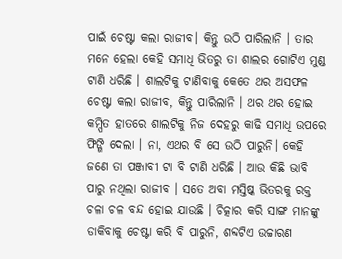ପାଇଁ ଚେଷ୍ଟା କଲା ରାଜୀବ। କିନ୍ତୁ ଉଠି ପାରିଲାନି । ତାର ମନେ ହେଲା କେହି ସମାଧି ଭିତରୁ ତା ଶାଲର ଗୋଟିଏ ମୁଣ୍ଡ ଟାଣି ଧରିଛି । ଶାଲଟିକୁ ଟାଣିବାକୁ କେତେ ଥର ଅସଫଳ ଚେଷ୍ଟା କଲା ରାଜୀବ, କିନ୍ତୁ ପାରିଲାନି । ଥର ଥର ହୋଇ କମ୍ପିତ ହାତରେ ଶାଲଟିକୁ ନିଜ ଦେହରୁ କାଢି ସମାଧି ଉପରେ ଫିଙ୍ଗି ଦେଲା । ନା, ଏଥର ବି ସେ ଉଠି ପାରୁନି। କେହି ଜଣେ ତା ପଞ୍ଜାବୀ ଟା ବି ଟାଣି ଧରିଛି । ଆଉ କିଛି ଭାବି ପାରୁ ନଥିଲା ରାଜୀବ । ସତେ ଅବା ମସ୍ତିଷ୍କ ଭିତରକୁ ରକ୍ତ ଚଳା ଚଳ ବନ୍ଦ ହୋଇ ଯାଉଛି । ଚିତ୍କାର କରି ସାଙ୍ଗ ମାନଙ୍କୁ ଡାକିବାକୁ ଚେଷ୍ଟା କରି ବି ପାରୁନି, ଶବ୍ଦଟିଏ ଉଚ୍ଚାରଣ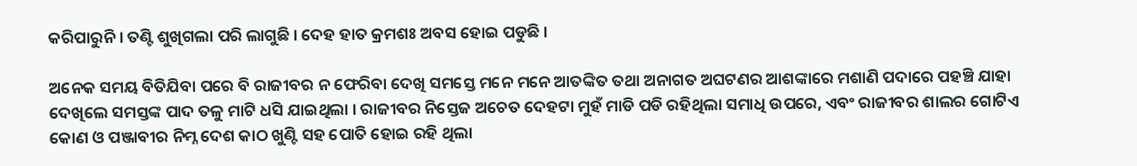କରିପାରୁନି । ତଣ୍ଟି ଶୁଖିଗଲା ପରି ଲାଗୁଛି । ଦେହ ହାତ କ୍ରମଶଃ ଅବସ ହୋଇ ପଡୁଛି ।

ଅନେକ ସମୟ ବିତିଯିବା ପରେ ବି ରାଜୀବର ନ ଫେରିବା ଦେଖି ସମସ୍ତେ ମନେ ମନେ ଆତଙ୍କିତ ତଥା ଅନାଗତ ଅଘଟଣର ଆଶଙ୍କାରେ ମଶାଣି ପଦାରେ ପହଞ୍ଚି ଯାହା ଦେଖିଲେ ସମସ୍ତଙ୍କ ପାଦ ତଳୁ ମାଟି ଧସି ଯାଇଥିଲା । ରାଜୀବର ନିସ୍ତେଜ ଅଚେତ ଦେହଟା ମୁହଁ ମାଡି ପଡି ରହିଥିଲା ସମାଧି ଉପରେ, ଏବଂ ରାଜୀବର ଶାଲର ଗୋଟିଏ କୋଣ ଓ ପଞ୍ଜାବୀର ନିମ୍ନ ଦେଶ କାଠ ଖୁଣ୍ଟି ସହ ପୋତି ହୋଇ ରହି ଥିଲା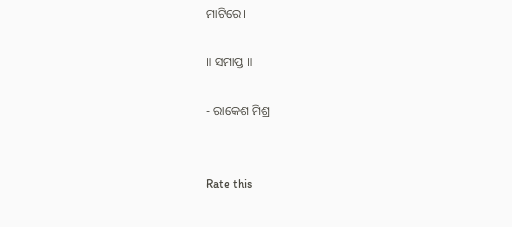ମାଟିରେ।

॥ ସମାପ୍ତ ॥

- ରାକେଶ ମିଶ୍ର


Rate this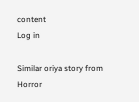content
Log in

Similar oriya story from Horror